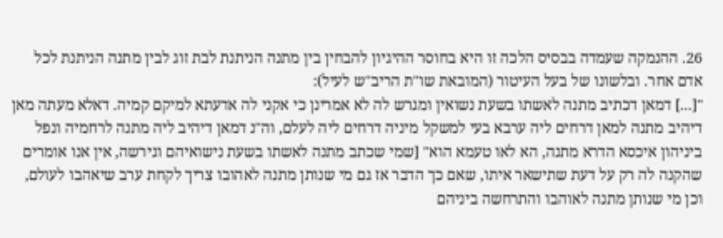26. ההנמקה שעמדה בבסיס הלכה זו היא בחוסר ההיגיון להבחין בין מתנה הניתנת לבת זוג לבין מתנה הניתנת לכל אדם אחר. ובלשונו של בעל העיטור (המובאת שו"ת הריב"ש לעיל):
"[...] דמאן דכתיב מתנה לאשתו בשעת נשואין ומגרש לה לא אמרינן כי אקני לה אדעתא למיקם קמיה. דאלא מעתה מאן דיהיב מתנה למאן דרחים ליה ערבא בעי למשקל מיניה דרחים ליה לעלם, וה"נ דמאן דיהיב ליה מתנה לרחמיה ונפל ביניהון איכסא הדרא מתנה, הא לאו טעמא הוא" [שמי שכתב מתנה לאשתו בשעת נישואיהם וגירשה, אין אנו אומרים שהקנה לה רק על דעת שתישאר איתו, שאם כך הדבר אז גם מי שנותן מתנה לאהובו צריך לקחת ערב שיאהבו לעולם, וכן מי שנותן מתנה לאוהבו והתרחשה ביניהם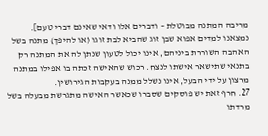מריבה המתנה מבוטלת – ודברים אלו ודאי שאינם דברי טעם].
נמצאנו למדים אפוא שבן זוג שהביא לבת זוגו (או להיפך) מתנה בשל האהבה השוררת ביניהם, אינו יכול לטעון שנתן לה את המתנה רק בתנאי שתישאר אישתו לנצח. רכוש שהאישה זכתה בו אפילו במתנה מרצון על ידי הבעל, אינו נשלל ממנה בעקבות הגירושין.
27. חרף זאת יש פוסקים שסברו שכאשר האישה מתגרשת מבעלה בשל מרדתו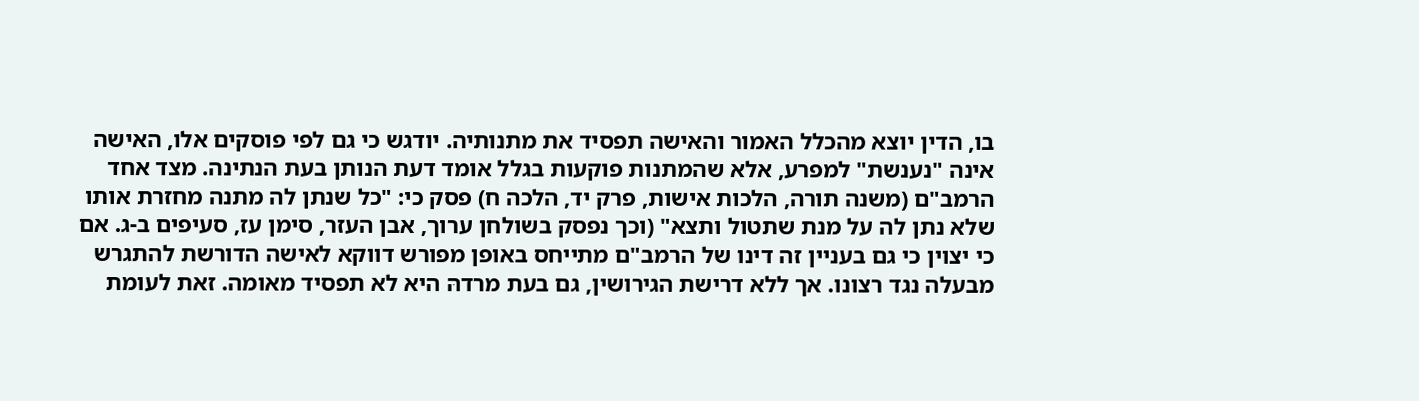בו, הדין יוצא מהכלל האמור והאישה תפסיד את מתנותיה. יודגש כי גם לפי פוסקים אלו, האישה אינה "נענשת" למפרע, אלא שהמתנות פוקעות בגלל אומד דעת הנותן בעת הנתינה. מצד אחד הרמב"ם (משנה תורה, הלכות אישות, פרק יד, הלכה ח) פסק כי: "כל שנתן לה מתנה מחזרת אותו שלא נתן לה על מנת שתטול ותצא" (וכך נפסק בשולחן ערוך, אבן העזר, סימן עז, סעיפים ב-ג. אם כי יצוין כי גם בעניין זה דינו של הרמב"ם מתייחס באופן מפורש דווקא לאישה הדורשת להתגרש מבעלה נגד רצונו. אך ללא דרישת הגירושין, גם בעת מרדהּ היא לא תפסיד מאומה. זאת לעומת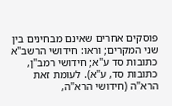פוסקים אחרים שאינם מבחינים בין שני המקרים; וראו: חידושי הרשב"א כתובות סד ע"א; חידושי רמב"ן, כתובות סד, ע"א). לעומת זאת הרא"ה (חידושי הרא"ה,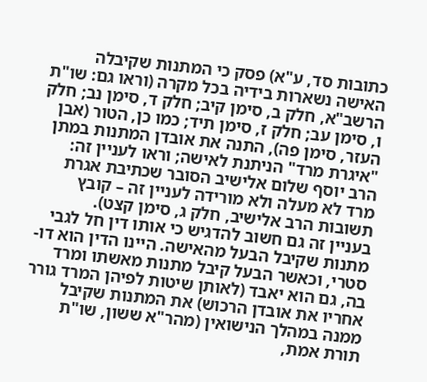כתובות סד, ע"א) פסק כי המתנות שקיבלה האישה נשארות בידיה בכל מקרה (וראו גם: שו"ת הרשב"א, חלק ב, סימן קיב; חלק ד, סימן נב; חלק ו, סימן עב; חלק ז, סימן תיד; כמו כן, הטור (אבן העזר, סימן פה), התנה את אובדן המתנות במתן "איגרת מרד" הניתנת לאישה; וראו לעניין זה: הרב יוסף שלום אלישיב הסובר שכתיבת אגרת מרד לא מעלה ולא מורידה לעניין זה – קובץ תשובות הרב אלישיב, חלק ג, סימן קצט).
בעניין זה גם חשוב להדגיש כי אותו דין חל לגבי מתנות שקיבל הבעל מהאישה. היינו הדין הוא דו-סטרי, וכאשר הבעל קיבל מתנות מאשתו ומרד בה, גם הוא יאבד (לאותן שיטות לפיהן המרד גורר אחריו את אובדן הרכוש) את המתנות שקיבל ממנה במהלך הנישואין (מהר"א ששון, שו"ת תורת אמת,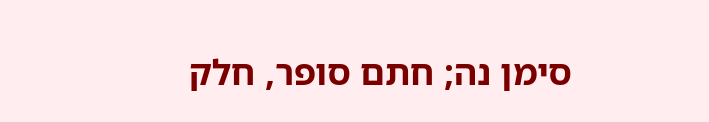סימן נה; חתם סופר, חלק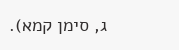ג, סימן קמא).